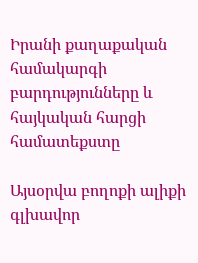Իրանի քաղաքական համակարգի բարդությունները և հայկական հարցի համատեքստը

Այսօրվա բողոքի ալիքի գլխավոր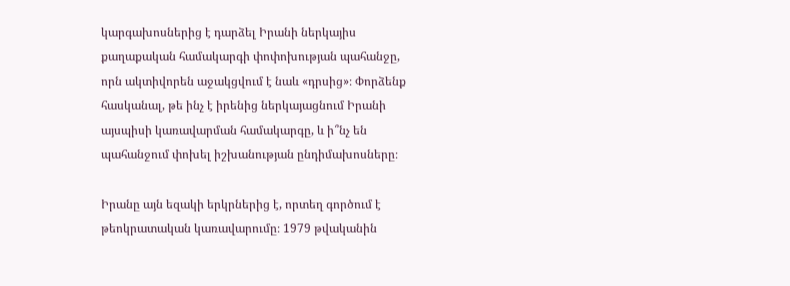կարգախոսներից է դարձել Իրանի ներկայիս քաղաքական համակարգի փոփոխության պահանջը, որն ակտիվորեն աջակցվում է նաև «դրսից»։ Փորձենք հասկանալ, թե ինչ է իրենից ներկայացնում Իրանի այսպիսի կառավարման համակարգը, և ի՞նչ են պահանջում փոխել իշխանության ընդիմախոսները։

Իրանը այն եզակի երկրներից է, որտեղ գործում է թեոկրատական կառավարումը։ 1979 թվականին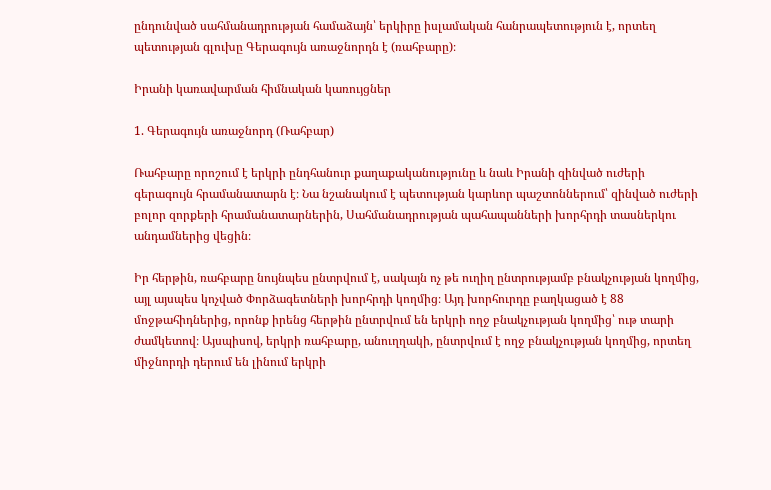ընդունված սահմանադրության համաձայն՝ երկիրը իսլամական հանրապետություն է, որտեղ պետության գլուխը Գերագույն առաջնորդն է (ռահբարը)։

Իրանի կառավարման հիմնական կառույցներ

1. Գերագույն առաջնորդ (Ռահբար)

Ռահբարը որոշում է երկրի ընդհանուր քաղաքականությունը և նաև Իրանի զինված ուժերի գերագույն հրամանատարն է։ Նա նշանակում է պետության կարևոր պաշտոններում՝ զինված ուժերի բոլոր զորքերի հրամանատարներին, Սահմանադրության պահապանների խորհրդի տասներկու անդամներից վեցին։

Իր հերթին, ռահբարը նույնպես ընտրվում է, սակայն ոչ թե ուղիղ ընտրությամբ բնակչության կողմից, այլ այսպես կոչված Փորձագետների խորհրդի կողմից։ Այդ խորհուրդը բաղկացած է 88 մոջթահիդներից, որոնք իրենց հերթին ընտրվում են երկրի ողջ բնակչության կողմից՝ ութ տարի ժամկետով։ Այսպիսով, երկրի ռահբարը, անուղղակի, ընտրվում է ողջ բնակչության կողմից, որտեղ միջնորդի դերում են լինում երկրի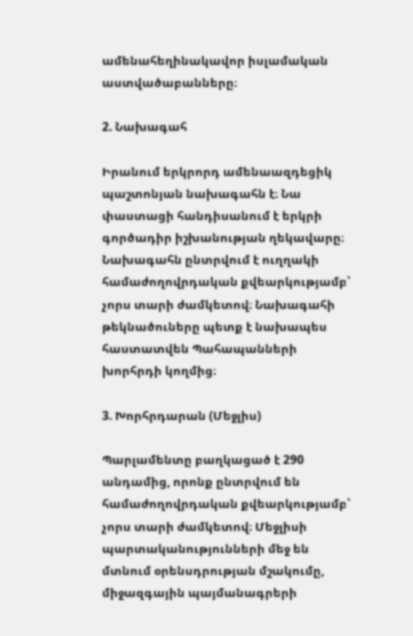ամենահեղինակավոր իսլամական աստվածաբանները։

2. Նախագահ

Իրանում երկրորդ ամենաազդեցիկ պաշտոնյան նախագահն է։ Նա փաստացի հանդիսանում է երկրի գործադիր իշխանության ղեկավարը։ Նախագահն ընտրվում է ուղղակի համաժողովրդական քվեարկությամբ՝ չորս տարի ժամկետով։ Նախագահի թեկնածուները պետք է նախապես հաստատվեն Պահապանների խորհրդի կողմից։

3. Խորհրդարան (Մեջլիս)

Պարլամենտը բաղկացած է 290 անդամից, որոնք ընտրվում են համաժողովրդական քվեարկությամբ՝ չորս տարի ժամկետով։ Մեջլիսի պարտականությունների մեջ են մտնում օրենսդրության մշակումը, միջազգային պայմանագրերի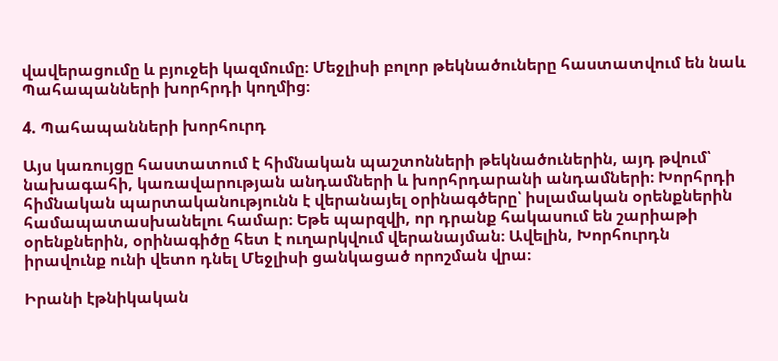վավերացումը և բյուջեի կազմումը։ Մեջլիսի բոլոր թեկնածուները հաստատվում են նաև Պահապանների խորհրդի կողմից։

4. Պահապանների խորհուրդ

Այս կառույցը հաստատում է հիմնական պաշտոնների թեկնածուներին, այդ թվում՝ նախագահի, կառավարության անդամների և խորհրդարանի անդամների։ Խորհրդի հիմնական պարտականությունն է վերանայել օրինագծերը՝ իսլամական օրենքներին համապատասխանելու համար։ Եթե պարզվի, որ դրանք հակասում են շարիաթի օրենքներին, օրինագիծը հետ է ուղարկվում վերանայման։ Ավելին, Խորհուրդն իրավունք ունի վետո դնել Մեջլիսի ցանկացած որոշման վրա։

Իրանի էթնիկական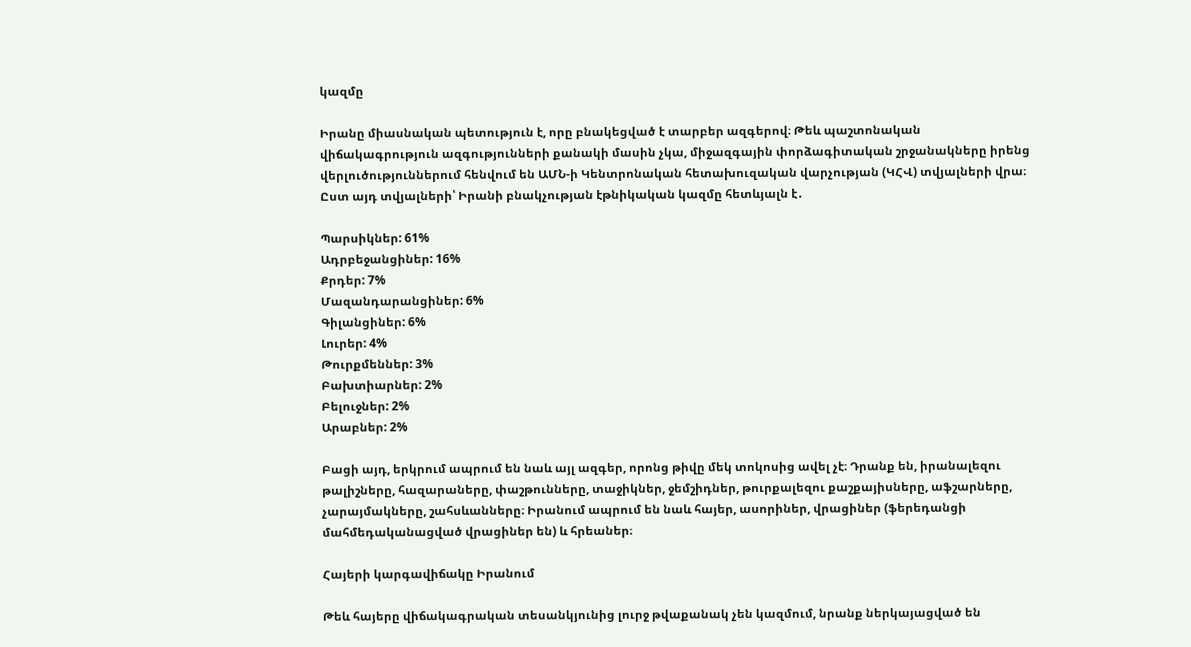կազմը

Իրանը միասնական պետություն է, որը բնակեցված է տարբեր ազգերով։ Թեև պաշտոնական վիճակագրություն ազգությունների քանակի մասին չկա, միջազգային փորձագիտական շրջանակները իրենց վերլուծություններում հենվում են ԱՄՆ-ի Կենտրոնական հետախուզական վարչության (ԿՀՎ) տվյալների վրա։ Ըստ այդ տվյալների՝ Իրանի բնակչության էթնիկական կազմը հետևյալն է․

Պարսիկներ: 61%
Ադրբեջանցիներ: 16%
Քրդեր: 7%
Մազանդարանցիներ: 6%
Գիլանցիներ: 6%
Լուրեր: 4%
Թուրքմեններ: 3%
Բախտիարներ: 2%
Բելուջներ: 2%
Արաբներ: 2%

Բացի այդ, երկրում ապրում են նաև այլ ազգեր, որոնց թիվը մեկ տոկոսից ավել չէ։ Դրանք են, իրանալեզու թալիշները, հազարաները, փաշթունները, տաջիկներ, ջեմշիդներ, թուրքալեզու քաշքայիսները, աֆշարները, չարայմակները, շահսևանները։ Իրանում ապրում են նաև հայեր, ասորիներ, վրացիներ (ֆերեդանցի մահմեդականացված վրացիներ են) և հրեաներ։

Հայերի կարգավիճակը Իրանում

Թեև հայերը վիճակագրական տեսանկյունից լուրջ թվաքանակ չեն կազմում, նրանք ներկայացված են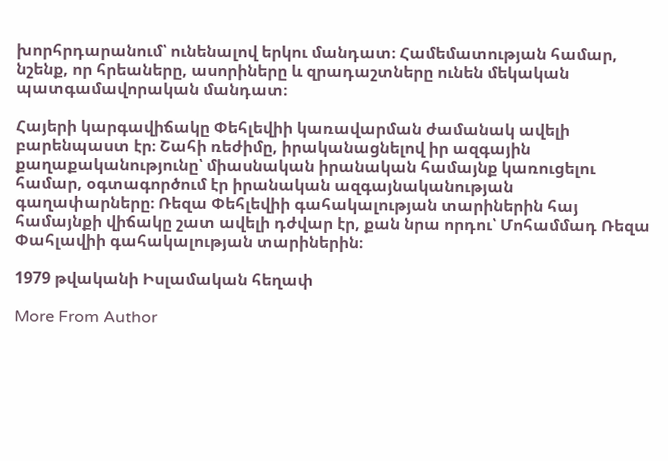խորհրդարանում՝ ունենալով երկու մանդատ։ Համեմատության համար, նշենք, որ հրեաները, ասորիները և զրադաշտները ունեն մեկական պատգամավորական մանդատ։

Հայերի կարգավիճակը Փեհլեվիի կառավարման ժամանակ ավելի բարենպաստ էր։ Շահի ռեժիմը, իրականացնելով իր ազգային քաղաքականությունը՝ միասնական իրանական համայնք կառուցելու համար, օգտագործում էր իրանական ազգայնականության գաղափարները։ Ռեզա Փեհլեվիի գահակալության տարիներին հայ համայնքի վիճակը շատ ավելի դժվար էր, քան նրա որդու՝ Մոհամմադ Ռեզա Փահլավիի գահակալության տարիներին։

1979 թվականի Իսլամական հեղափ

More From Author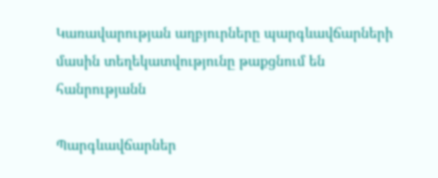Կառավարության աղբյուրները պարգևավճարների մասին տեղեկատվությունը թաքցնում են հանրությանն

Պարգևավճարներ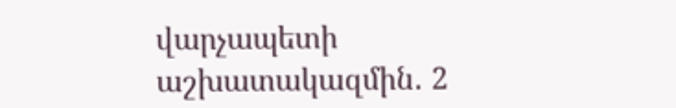վարչապետի աշխատակազմին․ 2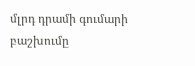մլրդ դրամի գումարի բաշխումը